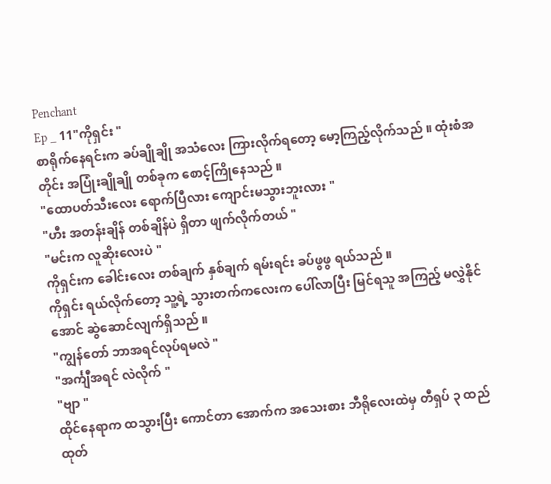Penchant
Ep _ 11"ကိုရှင်း "
စာရိုက်နေရင်းက ခပ်ချိုချို အသံလေး ကြားလိုက်ရတော့ မော့ကြည့်လိုက်သည် ။ ထုံးစံအတိုင်း အပြုံးချိုချို တစ်ခုက စောင့်ကြိုနေသည် ။
"ထောပတ်သီးလေး ရောက်ပြီလား ကျောင်းမသွားဘူးလား "
"ဟီး အတန်းချိန် တစ်ချိန်ပဲ ရှိတာ ဖျက်လိုက်တယ် "
"မင်းက လူဆိုးလေးပဲ "
ကိုရှင်းက ခေါင်းလေး တစ်ချက် နှစ်ချက် ရမ်းရင်း ခပ်ဖွဖွ ရယ်သည် ။
ကိုရှင်း ရယ်လိုက်တော့ သူ့ရဲ့ သွားတက်ကလေးက ပေါ်လာပြီး မြင်ရသူ အကြည့် မလွှဲနိုင်အောင် ဆွဲဆောင်လျက်ရှိသည် ။
"ကျွန်တော် ဘာအရင်လုပ်ရမလဲ "
"အင်္ကျီအရင် လဲလိုက် "
"ဗျာ "
ထိုင်နေရာက ထသွားပြီး ကောင်တာ အောက်က အသေးစား ဘီရိုလေးထဲမှ တီရှပ် ၃ ထည် ထုတ်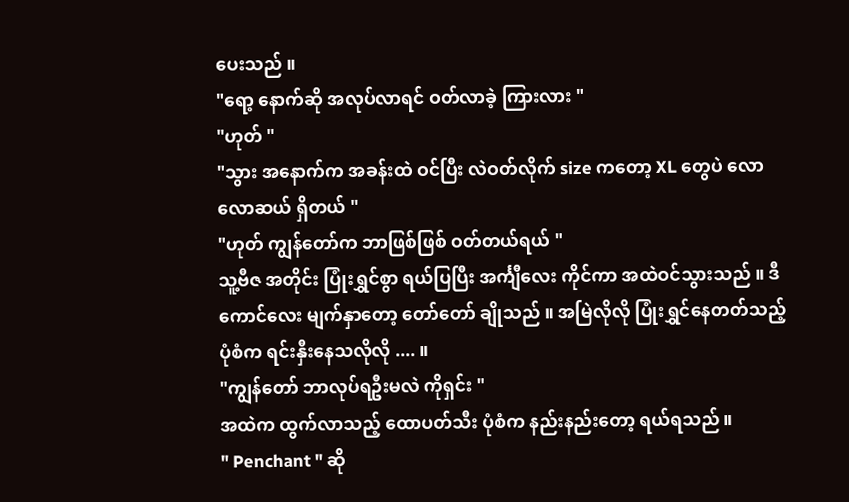ပေးသည် ။
"ရော့ နောက်ဆို အလုပ်လာရင် ဝတ်လာခဲ့ ကြားလား "
"ဟုတ် "
"သွား အနောက်က အခန်းထဲ ဝင်ပြီး လဲဝတ်လိုက် size ကတော့ XL တွေပဲ လောလောဆယ် ရှိတယ် "
"ဟုတ် ကျွန်တော်က ဘာဖြစ်ဖြစ် ဝတ်တယ်ရယ် "
သူ့ဗီဇ အတိုင်း ပြုံးရွှင်စွာ ရယ်ပြပြီး အင်္ကျီလေး ကိုင်ကာ အထဲဝင်သွားသည် ။ ဒီကောင်လေး မျက်နှာတော့ တော်တော် ချိုသည် ။ အမြဲလိုလို ပြုံးရွှင်နေတတ်သည့် ပုံစံက ရင်းနှီးနေသလိုလို .... ။
"ကျွန်တော် ဘာလုပ်ရဦးမလဲ ကိုရှင်း "
အထဲက ထွက်လာသည့် ထောပတ်သီး ပုံစံက နည်းနည်းတော့ ရယ်ရသည် ။
" Penchant " ဆို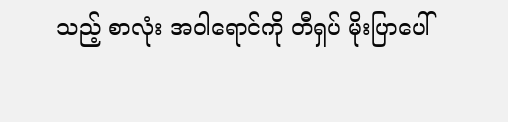သည့် စာလုံး အဝါရောင်ကို တီရှပ် မိုးပြာပေါ်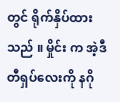တွင် ရိုက်နှိပ်ထားသည် ။ မှိုင်း က အဲ့ဒီ တီရှပ်လေးကို နဂို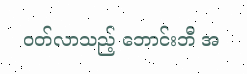ဝတ်လာသည့် ဘောင်းဘီ အ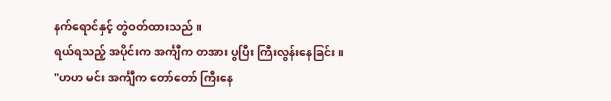နက်ရောင်နှင့် တွဲဝတ်ထားသည် ။
ရယ်ရသည့် အပိုင်းက အင်္ကျီက တအား ပွပြီး ကြီးလွန်းနေခြင်း ။
"ဟဟ မင်း အင်္ကျီက တော်တော် ကြီးနေ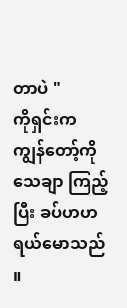တာပဲ "
ကိုရှင်းက ကျွန်တော့်ကို သေချာ ကြည့်ပြီး ခပ်ဟဟ ရယ်မောသည် ။